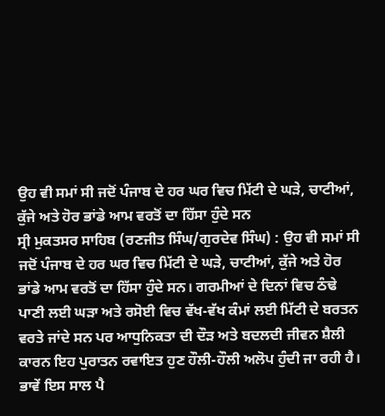ਉਹ ਵੀ ਸਮਾਂ ਸੀ ਜਦੋਂ ਪੰਜਾਬ ਦੇ ਹਰ ਘਰ ਵਿਚ ਮਿੱਟੀ ਦੇ ਘੜੇ, ਚਾਟੀਆਂ, ਕੁੱਜੇ ਅਤੇ ਹੋਰ ਭਾਂਡੇ ਆਮ ਵਰਤੋਂ ਦਾ ਹਿੱਸਾ ਹੁੰਦੇ ਸਨ
ਸ੍ਰੀ ਮੁਕਤਸਰ ਸਾਹਿਬ (ਰਣਜੀਤ ਸਿੰਘ/ਗੁਰਦੇਵ ਸਿੰਘ) : ਉਹ ਵੀ ਸਮਾਂ ਸੀ ਜਦੋਂ ਪੰਜਾਬ ਦੇ ਹਰ ਘਰ ਵਿਚ ਮਿੱਟੀ ਦੇ ਘੜੇ, ਚਾਟੀਆਂ, ਕੁੱਜੇ ਅਤੇ ਹੋਰ ਭਾਂਡੇ ਆਮ ਵਰਤੋਂ ਦਾ ਹਿੱਸਾ ਹੁੰਦੇ ਸਨ। ਗਰਮੀਆਂ ਦੇ ਦਿਨਾਂ ਵਿਚ ਠੰਢੇ ਪਾਣੀ ਲਈ ਘੜਾ ਅਤੇ ਰਸੋਈ ਵਿਚ ਵੱਖ-ਵੱਖ ਕੰਮਾਂ ਲਈ ਮਿੱਟੀ ਦੇ ਬਰਤਨ ਵਰਤੇ ਜਾਂਦੇ ਸਨ ਪਰ ਆਧੁਨਿਕਤਾ ਦੀ ਦੌੜ ਅਤੇ ਬਦਲਦੀ ਜੀਵਨ ਸ਼ੈਲੀ ਕਾਰਨ ਇਹ ਪੁਰਾਤਨ ਰਵਾਇਤ ਹੁਣ ਹੌਲੀ-ਹੌਲੀ ਅਲੋਪ ਹੁੰਦੀ ਜਾ ਰਹੀ ਹੈ। ਭਾਵੇਂ ਇਸ ਸਾਲ ਪੈ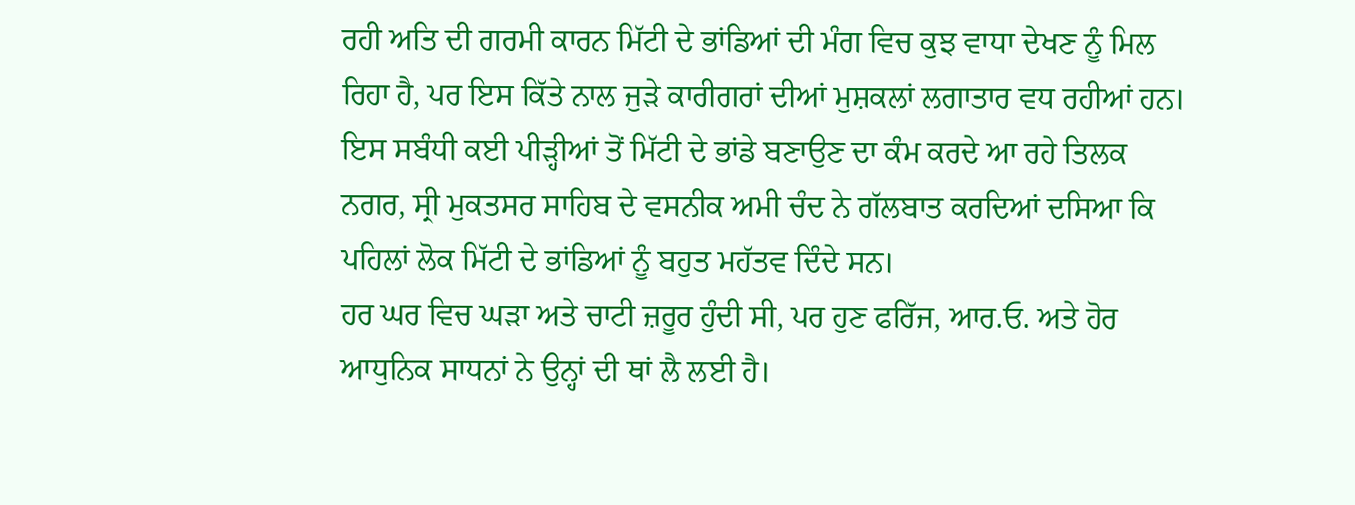ਰਹੀ ਅਤਿ ਦੀ ਗਰਮੀ ਕਾਰਨ ਮਿੱਟੀ ਦੇ ਭਾਂਡਿਆਂ ਦੀ ਮੰਗ ਵਿਚ ਕੁਝ ਵਾਧਾ ਦੇਖਣ ਨੂੰ ਮਿਲ ਰਿਹਾ ਹੈ, ਪਰ ਇਸ ਕਿੱਤੇ ਨਾਲ ਜੁੜੇ ਕਾਰੀਗਰਾਂ ਦੀਆਂ ਮੁਸ਼ਕਲਾਂ ਲਗਾਤਾਰ ਵਧ ਰਹੀਆਂ ਹਨ। ਇਸ ਸਬੰਧੀ ਕਈ ਪੀੜ੍ਹੀਆਂ ਤੋਂ ਮਿੱਟੀ ਦੇ ਭਾਂਡੇ ਬਣਾਉਣ ਦਾ ਕੰਮ ਕਰਦੇ ਆ ਰਹੇ ਤਿਲਕ ਨਗਰ, ਸ੍ਰੀ ਮੁਕਤਸਰ ਸਾਹਿਬ ਦੇ ਵਸਨੀਕ ਅਮੀ ਚੰਦ ਨੇ ਗੱਲਬਾਤ ਕਰਦਿਆਂ ਦਸਿਆ ਕਿ ਪਹਿਲਾਂ ਲੋਕ ਮਿੱਟੀ ਦੇ ਭਾਂਡਿਆਂ ਨੂੰ ਬਹੁਤ ਮਹੱਤਵ ਦਿੰਦੇ ਸਨ।
ਹਰ ਘਰ ਵਿਚ ਘੜਾ ਅਤੇ ਚਾਟੀ ਜ਼ਰੂਰ ਹੁੰਦੀ ਸੀ, ਪਰ ਹੁਣ ਫਰਿੱਜ, ਆਰ.ਓ. ਅਤੇ ਹੋਰ ਆਧੁਨਿਕ ਸਾਧਨਾਂ ਨੇ ਉਨ੍ਹਾਂ ਦੀ ਥਾਂ ਲੈ ਲਈ ਹੈ।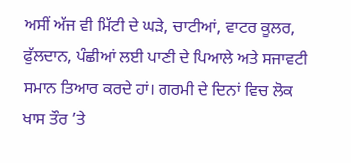ਅਸੀਂ ਅੱਜ ਵੀ ਮਿੱਟੀ ਦੇ ਘੜੇ, ਚਾਟੀਆਂ, ਵਾਟਰ ਕੂਲਰ, ਫੁੱਲਦਾਨ, ਪੰਛੀਆਂ ਲਈ ਪਾਣੀ ਦੇ ਪਿਆਲੇ ਅਤੇ ਸਜਾਵਟੀ ਸਮਾਨ ਤਿਆਰ ਕਰਦੇ ਹਾਂ। ਗਰਮੀ ਦੇ ਦਿਨਾਂ ਵਿਚ ਲੋਕ ਖਾਸ ਤੌਰ ’ਤੇ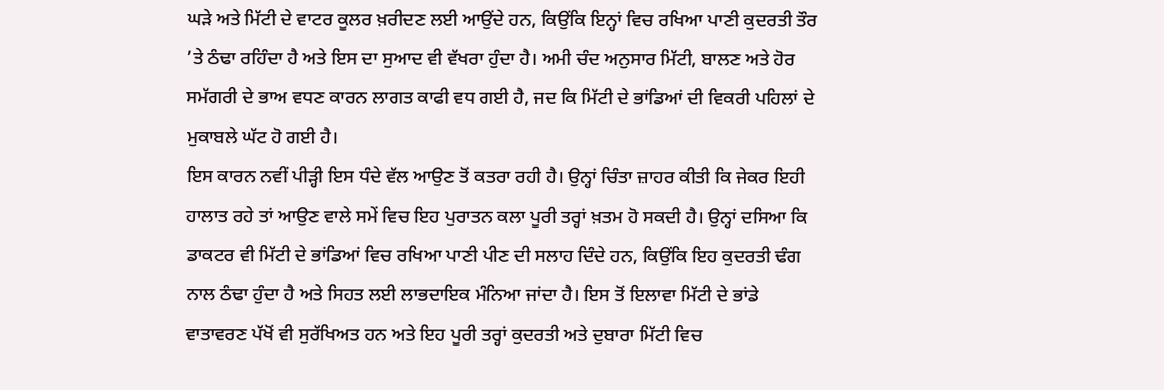ਘੜੇ ਅਤੇ ਮਿੱਟੀ ਦੇ ਵਾਟਰ ਕੂਲਰ ਖ਼ਰੀਦਣ ਲਈ ਆਉਂਦੇ ਹਨ, ਕਿਉਂਕਿ ਇਨ੍ਹਾਂ ਵਿਚ ਰਖਿਆ ਪਾਣੀ ਕੁਦਰਤੀ ਤੌਰ ’ਤੇ ਠੰਢਾ ਰਹਿੰਦਾ ਹੈ ਅਤੇ ਇਸ ਦਾ ਸੁਆਦ ਵੀ ਵੱਖਰਾ ਹੁੰਦਾ ਹੈ। ਅਮੀ ਚੰਦ ਅਨੁਸਾਰ ਮਿੱਟੀ, ਬਾਲਣ ਅਤੇ ਹੋਰ ਸਮੱਗਰੀ ਦੇ ਭਾਅ ਵਧਣ ਕਾਰਨ ਲਾਗਤ ਕਾਫੀ ਵਧ ਗਈ ਹੈ, ਜਦ ਕਿ ਮਿੱਟੀ ਦੇ ਭਾਂਡਿਆਂ ਦੀ ਵਿਕਰੀ ਪਹਿਲਾਂ ਦੇ ਮੁਕਾਬਲੇ ਘੱਟ ਹੋ ਗਈ ਹੈ।
ਇਸ ਕਾਰਨ ਨਵੀਂ ਪੀੜ੍ਹੀ ਇਸ ਧੰਦੇ ਵੱਲ ਆਉਣ ਤੋਂ ਕਤਰਾ ਰਹੀ ਹੈ। ਉਨ੍ਹਾਂ ਚਿੰਤਾ ਜ਼ਾਹਰ ਕੀਤੀ ਕਿ ਜੇਕਰ ਇਹੀ ਹਾਲਾਤ ਰਹੇ ਤਾਂ ਆਉਣ ਵਾਲੇ ਸਮੇਂ ਵਿਚ ਇਹ ਪੁਰਾਤਨ ਕਲਾ ਪੂਰੀ ਤਰ੍ਹਾਂ ਖ਼ਤਮ ਹੋ ਸਕਦੀ ਹੈ। ਉਨ੍ਹਾਂ ਦਸਿਆ ਕਿ ਡਾਕਟਰ ਵੀ ਮਿੱਟੀ ਦੇ ਭਾਂਡਿਆਂ ਵਿਚ ਰਖਿਆ ਪਾਣੀ ਪੀਣ ਦੀ ਸਲਾਹ ਦਿੰਦੇ ਹਨ, ਕਿਉਂਕਿ ਇਹ ਕੁਦਰਤੀ ਢੰਗ ਨਾਲ ਠੰਢਾ ਹੁੰਦਾ ਹੈ ਅਤੇ ਸਿਹਤ ਲਈ ਲਾਭਦਾਇਕ ਮੰਨਿਆ ਜਾਂਦਾ ਹੈ। ਇਸ ਤੋਂ ਇਲਾਵਾ ਮਿੱਟੀ ਦੇ ਭਾਂਡੇ ਵਾਤਾਵਰਣ ਪੱਖੋਂ ਵੀ ਸੁਰੱਖਿਅਤ ਹਨ ਅਤੇ ਇਹ ਪੂਰੀ ਤਰ੍ਹਾਂ ਕੁਦਰਤੀ ਅਤੇ ਦੁਬਾਰਾ ਮਿੱਟੀ ਵਿਚ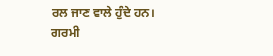ਰਲ ਜਾਣ ਵਾਲੇ ਹੁੰਦੇ ਹਨ।
ਗਰਮੀ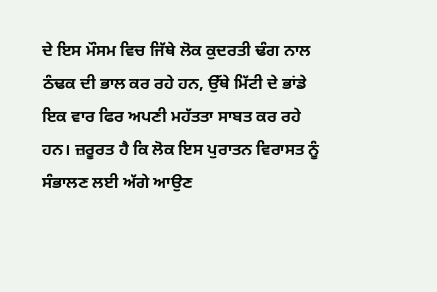ਦੇ ਇਸ ਮੌਸਮ ਵਿਚ ਜਿੱਥੇ ਲੋਕ ਕੁਦਰਤੀ ਢੰਗ ਨਾਲ ਠੰਢਕ ਦੀ ਭਾਲ ਕਰ ਰਹੇ ਹਨ, ਉੱਥੇ ਮਿੱਟੀ ਦੇ ਭਾਂਡੇ ਇਕ ਵਾਰ ਫਿਰ ਅਪਣੀ ਮਹੱਤਤਾ ਸਾਬਤ ਕਰ ਰਹੇ ਹਨ। ਜ਼ਰੂਰਤ ਹੈ ਕਿ ਲੋਕ ਇਸ ਪੁਰਾਤਨ ਵਿਰਾਸਤ ਨੂੰ ਸੰਭਾਲਣ ਲਈ ਅੱਗੇ ਆਉਣ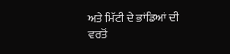ਅਤੇ ਮਿੱਟੀ ਦੇ ਭਾਂਡਿਆਂ ਦੀ ਵਰਤੋਂ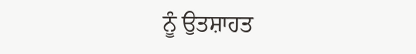ਨੂੰ ਉਤਸ਼ਾਹਤ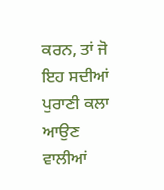ਕਰਨ, ਤਾਂ ਜੋ ਇਹ ਸਦੀਆਂ ਪੁਰਾਣੀ ਕਲਾ ਆਉਣ ਵਾਲੀਆਂ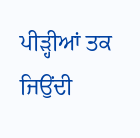ਪੀੜ੍ਹੀਆਂ ਤਕ ਜਿਉਂਦੀ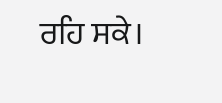ਰਹਿ ਸਕੇ।